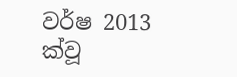වර්ෂ 2013 ක්වූ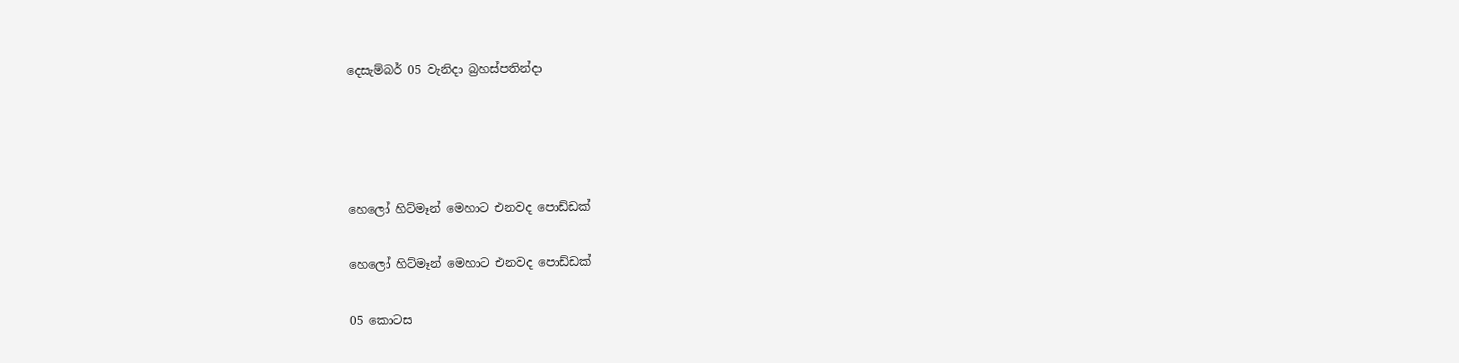දෙසැම්බර් 05 වැනිදා බ්‍රහස්පතින්දා




හෙලෝ හිට්මෑන් මෙහාට එනවද පොඩ්ඩක්

හෙලෝ හිට්මෑන් මෙහාට එනවද පොඩ්ඩක්

05 කොටස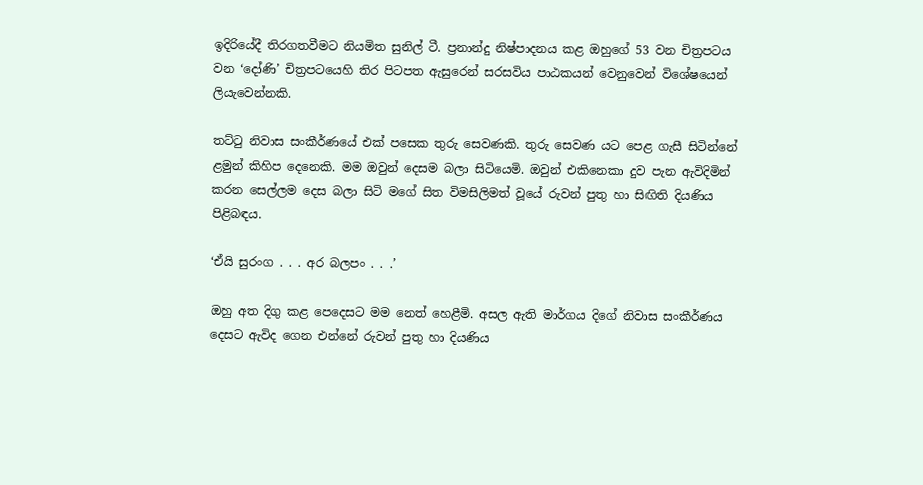ඉදිරියේදී තිරගතවීමට නියමිත සුනිල් ටී. ප්‍රනාන්දු නිෂ්පාදනය කළ ඔහුගේ 53 වන චිත්‍රපටය වන ‘දෝණි’ චිත්‍රපටයෙහි තිර පිටපත ඇසුරෙන් සරසවිය පාඨකයන් වෙනුවෙන් විශේෂයෙන් ලියැවෙන්නකි.

තට්ටු නිවාස සංකීර්ණයේ එක් පසෙක තුරු සෙවණකි. තුරු සෙවණ යට පෙළ ගැසී සිටින්නේ ළමුන් කිහිප දෙනෙකි. මම ඔවුන් දෙසම බලා සිටියෙමි. ඔවුන් එකිනෙකා දුව පැන ඇවිදිමින් කරන සෙල්ලම දෙස බලා සිටි මගේ සිත විමසිලිමත් වූයේ රුවන් පුතු හා සිඟිති දියණිය පිළිබඳය.

‘ඒයි සුරංග . . . අර බලපං . . .’

ඔහු අත දිගු කළ පෙදෙසට මම නෙත් හෙළීමි. අසල ඇති මාර්ගය දිගේ නිවාස සංකීර්ණය දෙසට ඇවිද ගෙන එන්නේ රුවන් පුතු හා දියණිය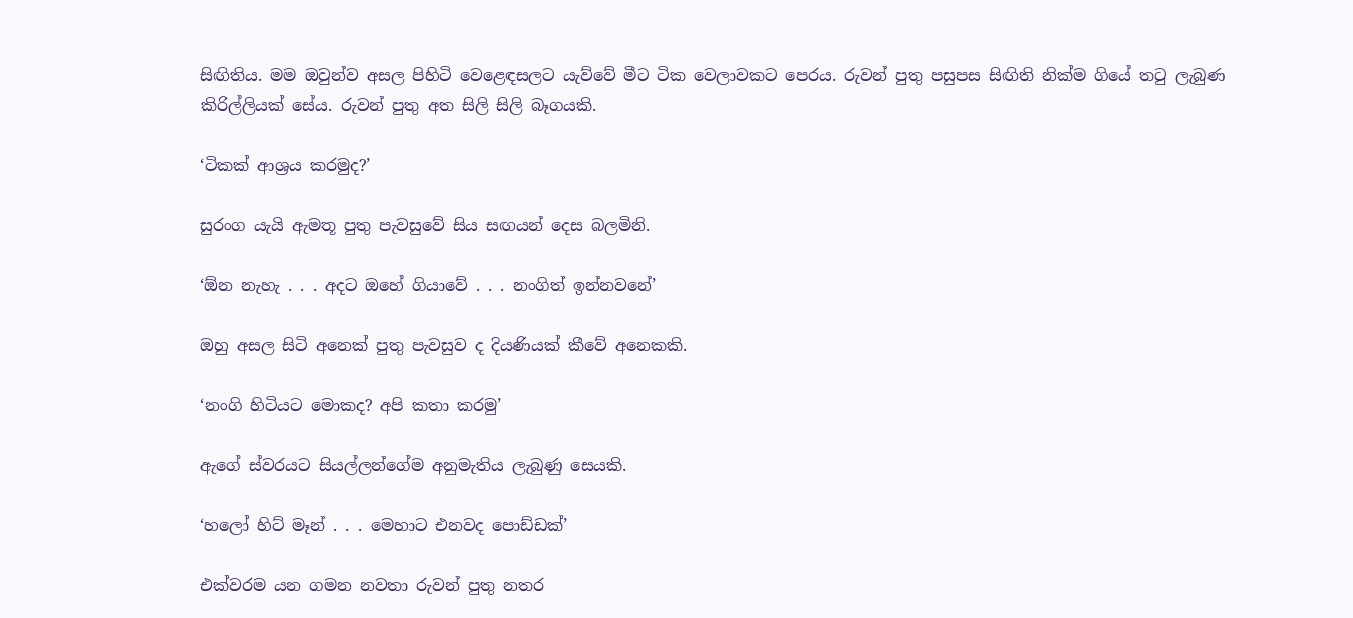සිඟිතිය. මම ඔවුන්ව අසල පිහිටි වෙළෙඳසලට යැව්වේ මීට ටික වෙලාවකට පෙරය. රුවන් පුතු පසුපස සිඟිති නික්ම ගියේ තටු ලැබුණ කිරිල්ලියක් සේය. රුවන් පුතු අත සිලි සිලි බෑගයකි.

‘ටිකක් ආශ්‍රය කරමුද?’

සුරංග යැයි ඇමතූ පුතු පැවසුවේ සිය සඟයන් දෙස බලමිනි.

‘ඕන නැහැ . . . අදට ඔහේ ගියාවේ . . . නංගිත් ඉන්නවනේ’

ඔහු අසල සිටි අනෙක් පුතු පැවසුව ද දියණියක් කීවේ අනෙකකි.

‘නංගි හිටියට මොකද? අපි කතා කරමු’

ඇගේ ස්වරයට සියල්ලන්ගේම අනුමැතිය ලැබුණු සෙයකි.

‘හලෝ හිට් මෑන් . . . මෙහාට එනවද පොඩ්ඩක්’

එක්වරම යන ගමන නවතා රුවන් පුතු නතර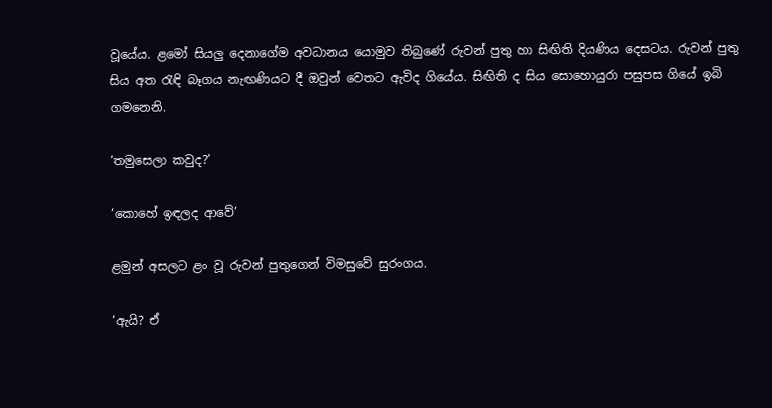වූයේය. ළමෝ සියලු දෙනාගේම අවධානය යොමුව තිබුණේ රුවන් පුතු හා සිඟිති දියණිය දෙසටය. රුවන් පුතු සිය අත රැඳි බෑගය නැඟණියට දී ඔවුන් වෙතට ඇවිද ගියේය. සිඟිති ද සිය සොහොයුරා පසුපස ගියේ ඉබි ගමනෙනි.

‘තමුසෙලා කවුද?’

‘කොහේ ඉඳලද ආවේ’

ළමුන් අසලට ළං වූ රුවන් පුතුගෙන් විමසුවේ සුරංගය.

‘ඇයි? ඒ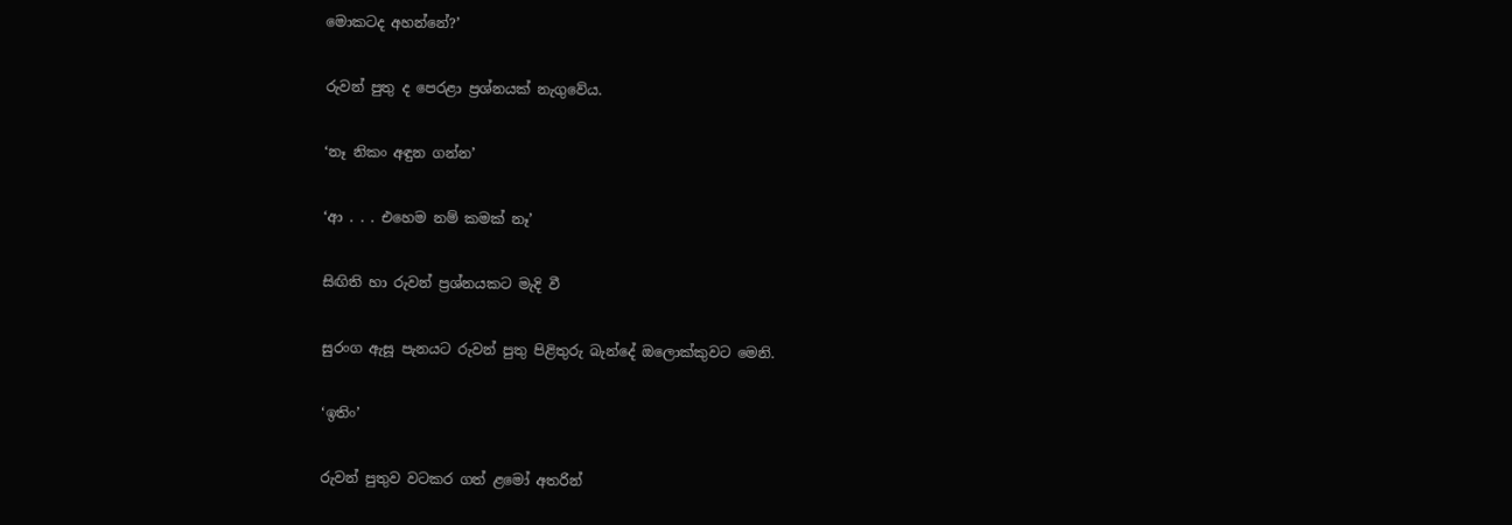මොකටද අහන්නේ?’

රුවන් පුතු ද පෙරළා ප්‍රශ්නයක් නැගුවේය.

‘නෑ නිකං අඳුන ගන්න’

‘ආ . . . එහෙම නම් කමක් නෑ’

සිඟිති හා රුවන් ප්‍රශ්නයකට මැදි වී

සුරංග ඇසූ පැනයට රුවන් පුතු පිළිතුරු බැන්දේ ඔලොක්කුවට මෙනි.

‘ඉතිං’

රුවන් පුතුව වටකර ගත් ළමෝ අතරින්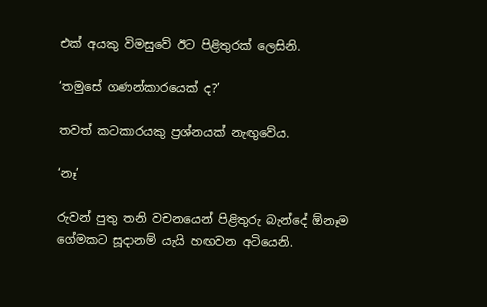එක් අයකු විමසුවේ ඊට පිළිතුරක් ලෙසිනි.

‘තමුසේ ගණන්කාරයෙක් ද?’

තවත් කටකාරයකු ප්‍රශ්නයක් නැඟුවේය.

‘නෑ’

රුවන් පුතු තනි වචනයෙන් පිළිතුරු බැන්දේ ඕනෑම ගේමකට සූදානම් යැයි හඟවන අටියෙනි.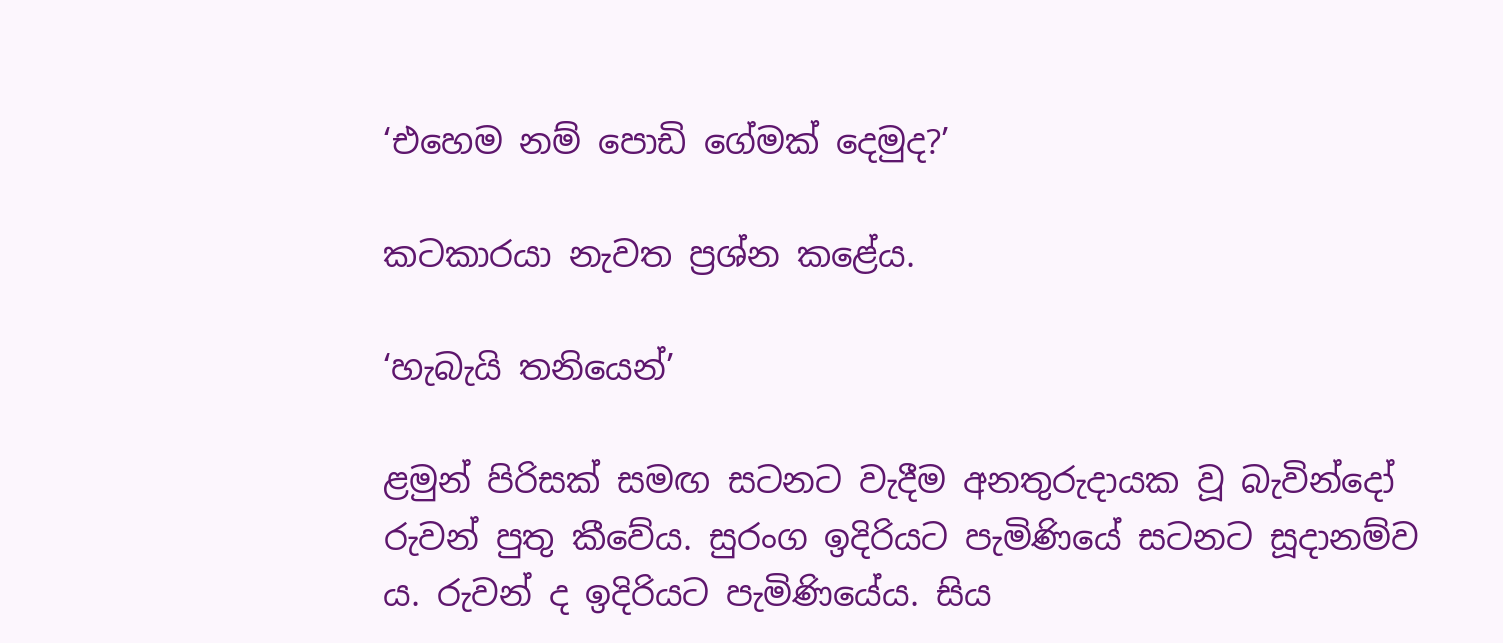‘එහෙම නම් පොඩි ගේමක් දෙමුද?’

කටකාරයා නැවත ප්‍රශ්න කළේය.

‘හැබැයි තනියෙන්’

ළමුන් පිරිසක් සමඟ සටනට වැදීම අනතුරුදායක වූ බැවින්දෝ රුවන් පුතු කීවේය. සුරංග ඉදිරියට පැමිණියේ සටනට සූදානම්ව ය. රුවන් ද ඉදිරියට පැමිණියේය. සිය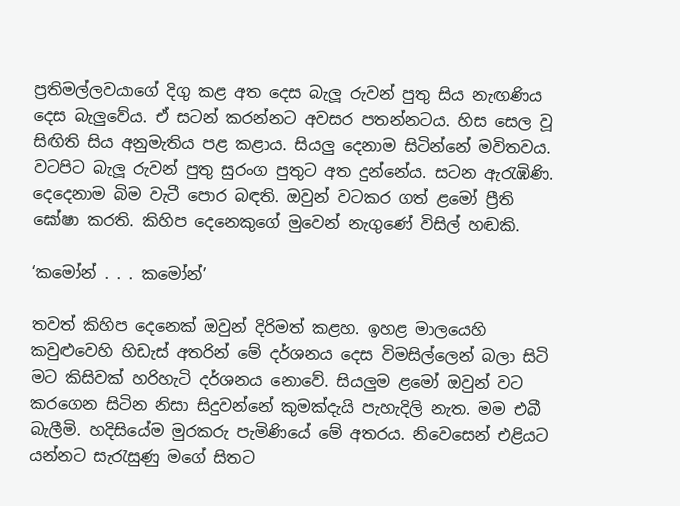ප්‍රතිමල්ලවයාගේ දිගු කළ අත දෙස බැලූ රුවන් පුතු සිය නැඟණිය දෙස බැලුවේය. ඒ සටන් කරන්නට අවසර පතන්නටය. හිස සෙල වූ සිඟිති සිය අනුමැතිය පළ කළාය. සියලු දෙනාම සිටින්නේ මවිතවය. වටපිට බැලූ රුවන් පුතු සුරංග පුතුට අත දුන්නේය. සටන ඇරැඹිණි. දෙදෙනාම බිම වැටී පොර බඳති. ඔවුන් වටකර ගත් ළමෝ ප්‍රීති ඝෝෂා කරති. කිහිප දෙනෙකුගේ මුවෙන් නැගුණේ විසිල් හඬකි.

‘කමෝන් . . . කමෝන්’

තවත් කිහිප දෙනෙක් ඔවුන් දිරිමත් කළහ. ඉහළ මාලයෙහි කවුළුවෙහි හිඩැස් අතරින් මේ දර්ශනය දෙස විමසිල්ලෙන් බලා සිටි මට කිසිවක් හරිහැටි දර්ශනය නොවේ. සියලුම ළමෝ ඔවුන් වට කරගෙන සිටින නිසා සිදුවන්නේ කුමක්දැයි පැහැදිලි නැත. මම එබී බැලීමි. හදිසියේම මුරකරු පැමිණියේ මේ අතරය. නිවෙසෙන් එළියට යන්නට සැරැසුණු මගේ සිතට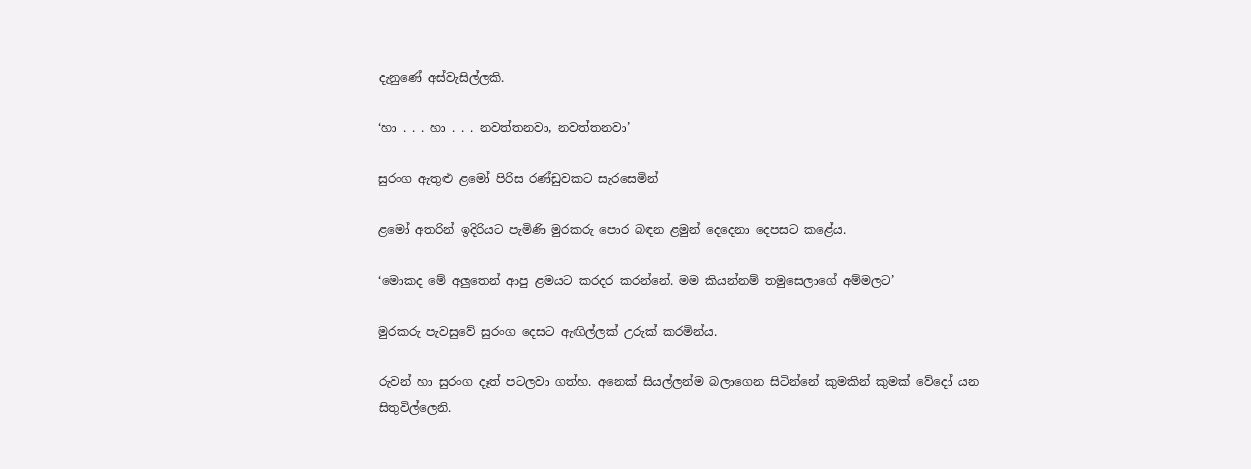දැනුණේ අස්වැසිල්ලකි.

‘හා . . . හා . . . නවත්තනවා, නවත්තනවා’

සුරංග ඇතුළු ළමෝ පිරිස රණ්ඩුවකට සැරසෙමින්

ළමෝ අතරින් ඉදිරියට පැමිණි මුරකරු පොර බඳන ළමුන් දෙදෙනා දෙපසට කළේය.

‘මොකද මේ අලුතෙන් ආපු ළමයට කරදර කරන්නේ. මම කියන්නම් තමුසෙලාගේ අම්මලට’

මුරකරු පැවසුවේ සුරංග දෙසට ඇඟිල්ලක් උරුක් කරමින්ය.

රුවන් හා සුරංග දෑත් පටලවා ගත්හ. අනෙක් සියල්ලන්ම බලාගෙන සිටින්නේ කුමකින් කුමක් වේදෝ යන සිතුවිල්ලෙනි.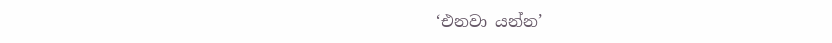‘එනවා යන්න’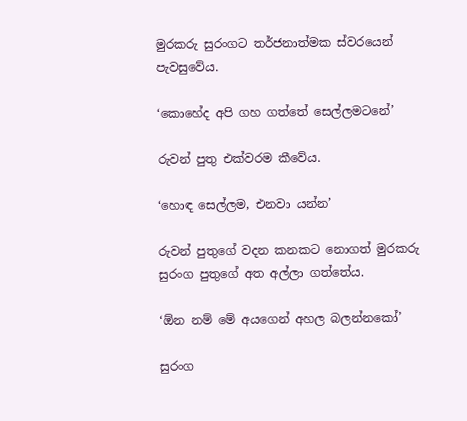මුරකරු සුරංගට තර්ජනාත්මක ස්වරයෙන් පැවසුවේය.

‘කොහේද අපි ගහ ගත්තේ සෙල්ලමටනේ’

රුවන් පුතු එක්වරම කීවේය.

‘හොඳ සෙල්ලම, එනවා යන්න’

රුවන් පුතුගේ වදන කනකට නොගත් මුරකරු සුරංග පුතුගේ අත අල්ලා ගත්තේය.

‘ඕන නම් මේ අයගෙන් අහල බලන්නකෝ’

සුරංග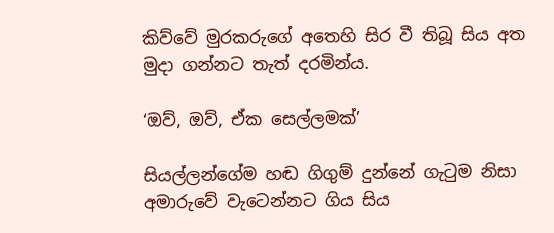කිව්වේ මුරකරුගේ අතෙහි සිර වී තිබූ සිය අත මුදා ගන්නට තැත් දරමින්ය.

‘ඔව්, ඔව්, ඒක සෙල්ලමක්’

සියල්ලන්ගේම හඬ ගිගුම් දුන්නේ ගැටුම නිසා අමාරුවේ වැටෙන්නට ගිය සිය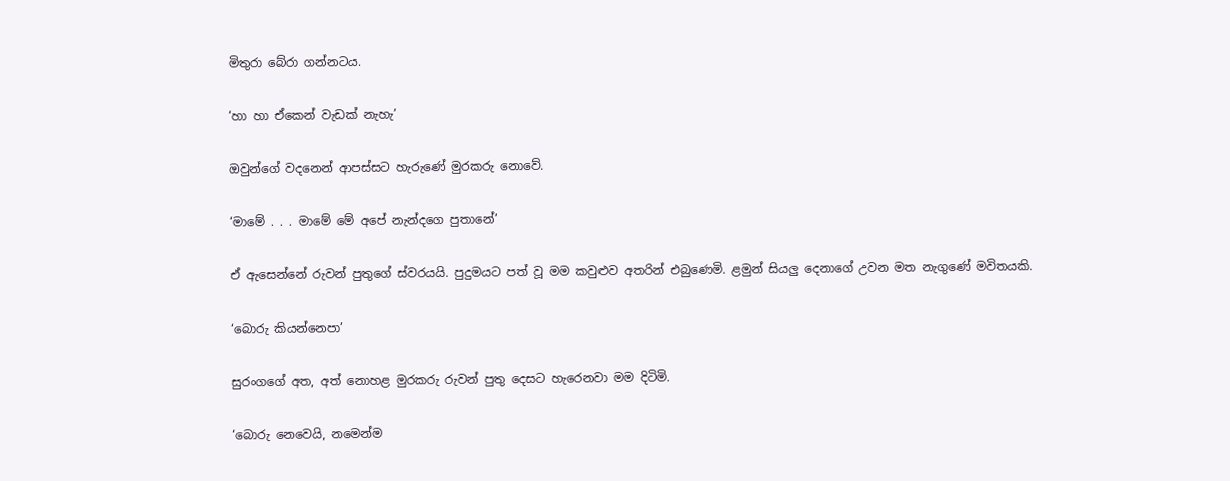මිතුරා බේරා ගන්නටය.

‘හා හා ඒකෙන් වැඩක් නැහැ’

ඔවුන්ගේ වදනෙන් ආපස්සට හැරුණේ මුරකරු නොවේ.

‘මාමේ . . . මාමේ මේ අපේ නැන්දගෙ පුතානේ’

ඒ ඇසෙන්නේ රුවන් පුතුගේ ස්වරයයි. පුදුමයට පත් වූ මම කවුළුව අතරින් එබුණෙමි. ළමුන් සියලු දෙනාගේ උවන මත නැගුණේ මවිතයකි.

‘බොරු කියන්නෙපා’

සුරංගගේ අත, අත් නොහළ මුරකරු රුවන් පුතු දෙසට හැරෙනවා මම දිටිමි.

‘බොරු නෙවෙයි, නමෙන්ම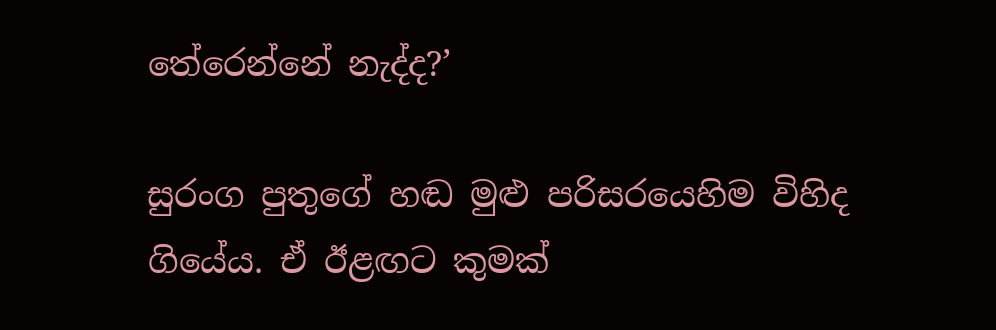තේරෙන්නේ නැද්ද?’

සුරංග පුතුගේ හඬ මුළු පරිසරයෙහිම විහිද ගියේය. ඒ ඊළඟට කුමක්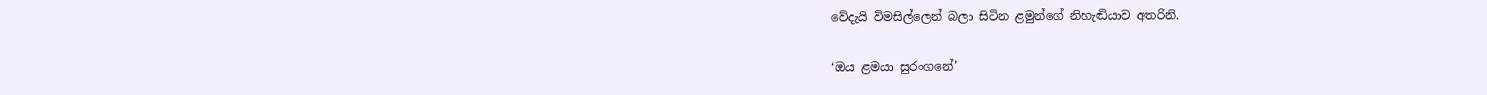වේදැයි විමසිල්ලෙන් බලා සිටින ළමුන්ගේ නිහැඬියාව අතරිනි.

‘ඔය ළමයා සුරංගනේ’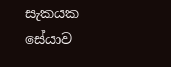සැකයක සේයාව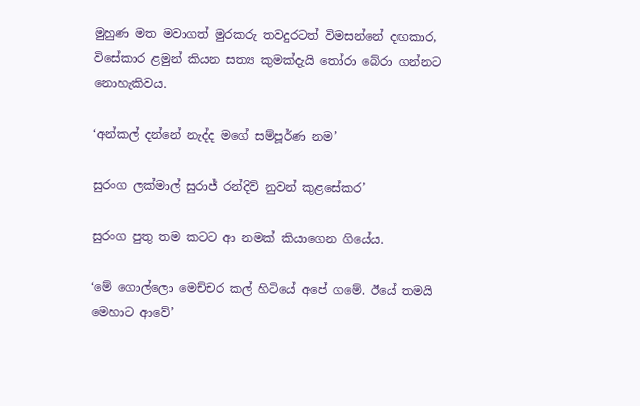මුහුණ මත මවාගත් මුරකරු තවදුරටත් විමසන්නේ දඟකාර, විසේකාර ළමුන් කියන සත්‍ය කුමක්දැයි තෝරා බේරා ගන්නට නොහැකිවය.

‘අන්කල් දන්නේ නැද්ද මගේ සම්පූර්ණ නම’

සුරංග ලක්මාල් සුරාජ් රන්දිව් නුවන් කුළසේකර’

සුරංග පුතු තම කටට ආ නමක් කියාගෙන ගියේය.

‘මේ ගොල්ලො මෙච්චර කල් හිටියේ අපේ ගමේ. ඊයේ තමයි මෙහාට ආවේ’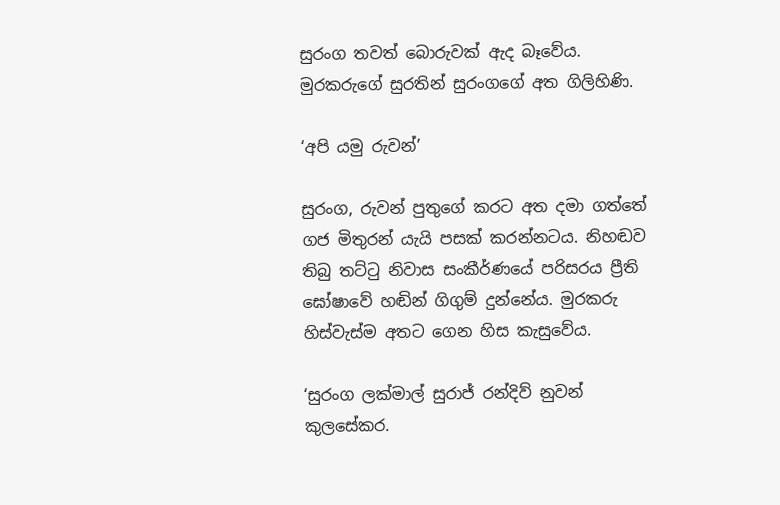සුරංග තවත් බොරුවක් ඇද බෑවේය. මුරකරුගේ සුරතින් සුරංගගේ අත ගිලිහිණි.

‘අපි යමු රුවන්’

සුරංග, රුවන් පුතුගේ කරට අත දමා ගත්තේ ගජ මිතුරන් යැයි පසක් කරන්නටය. නිහඬව තිබු තට්ටු නිවාස සංකීර්ණයේ පරිසරය ප්‍රීති ඝෝෂාවේ හඬින් ගිගුම් දුන්නේය. මුරකරු හිස්වැස්ම අතට ගෙන හිස කැසුවේය.

‘සුරංග ලක්මාල් සුරාජ් රන්දිව් නුවන් කුලසේකර.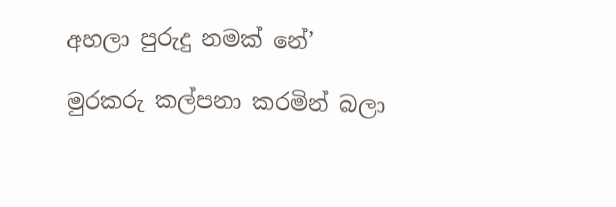අහලා පුරුදු නමක් නේ’

මුරකරු කල්පනා කරමින් බලා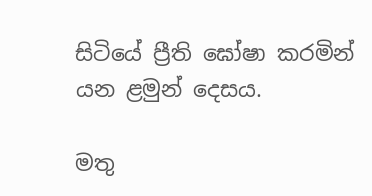සිටියේ ප්‍රීති ඝෝෂා කරමින් යන ළමුන් දෙසය.

මතු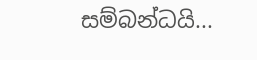සම්බන්ධයි...